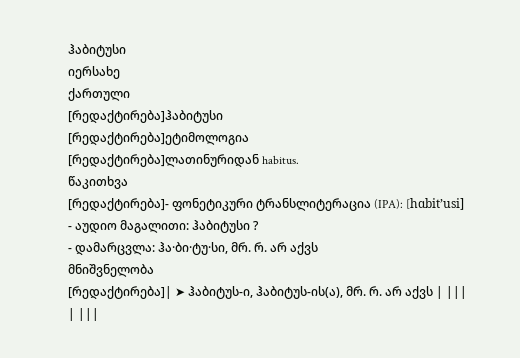ჰაბიტუსი
იერსახე
ქართული
[რედაქტირება]ჰაბიტუსი
[რედაქტირება]ეტიმოლოგია
[რედაქტირება]ლათინურიდან habitus.
წაკითხვა
[რედაქტირება]- ფონეტიკური ტრანსლიტერაცია (IPA): [hɑbitʼusi]
- აუდიო მაგალითი: ჰაბიტუსი ?
- დამარცვლა: ჰა·ბი·ტუ·სი, მრ. რ. არ აქვს
მნიშვნელობა
[რედაქტირება]| ➤ ჰაბიტუს-ი, ჰაბიტუს-ის(ა), მრ. რ. არ აქვს | |||
| |||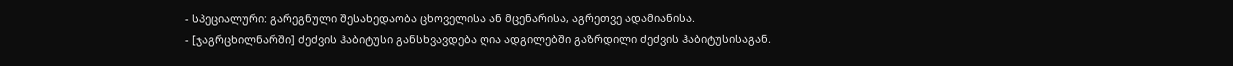- სპეციალური: გარეგნული შესახედაობა ცხოველისა ან მცენარისა, აგრეთვე ადამიანისა.
- [ჯაგრცხილნარში] ძეძვის ჰაბიტუსი განსხვავდება ღია ადგილებში გაზრდილი ძეძვის ჰაბიტუსისაგან.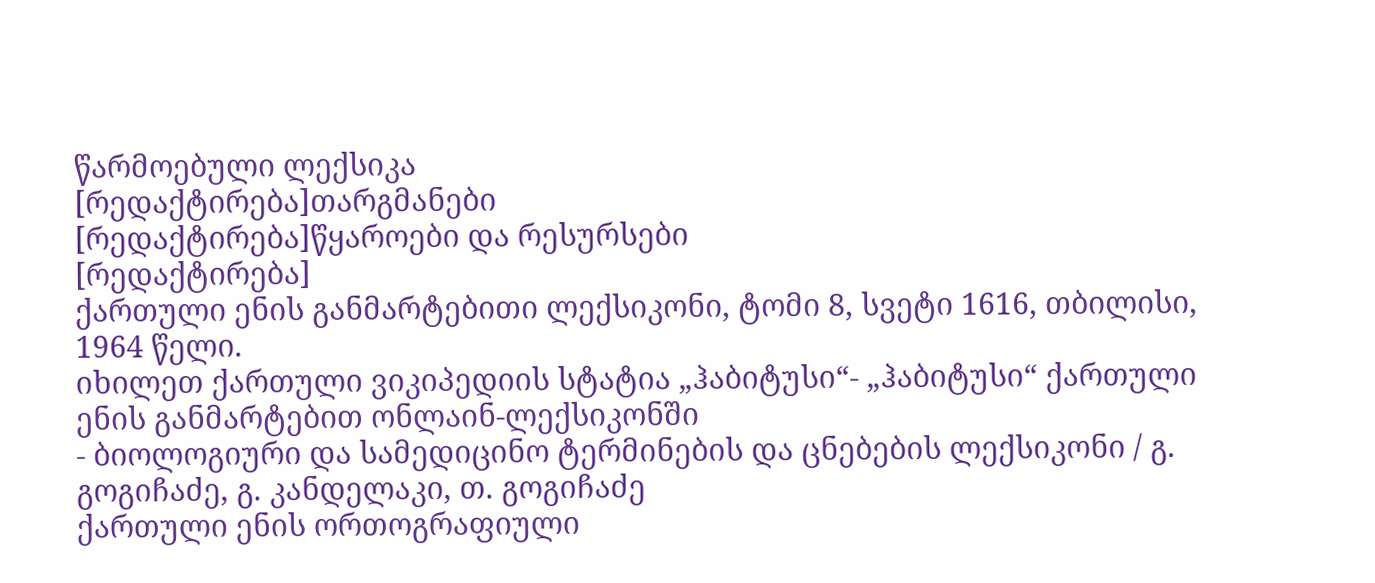წარმოებული ლექსიკა
[რედაქტირება]თარგმანები
[რედაქტირება]წყაროები და რესურსები
[რედაქტირება]
ქართული ენის განმარტებითი ლექსიკონი, ტომი 8, სვეტი 1616, თბილისი, 1964 წელი.
იხილეთ ქართული ვიკიპედიის სტატია „ჰაბიტუსი“- „ჰაბიტუსი“ ქართული ენის განმარტებით ონლაინ-ლექსიკონში
- ბიოლოგიური და სამედიცინო ტერმინების და ცნებების ლექსიკონი / გ. გოგიჩაძე, გ. კანდელაკი, თ. გოგიჩაძე
ქართული ენის ორთოგრაფიული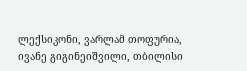ლექსიკონი, ვარლამ თოფურია, ივანე გიგინეიშვილი, თბილისი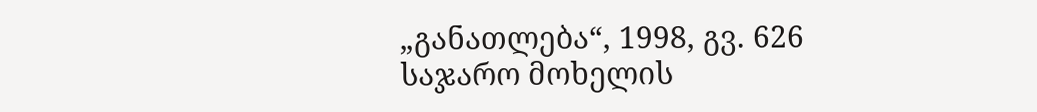„განათლება“, 1998, გვ. 626
საჯარო მოხელის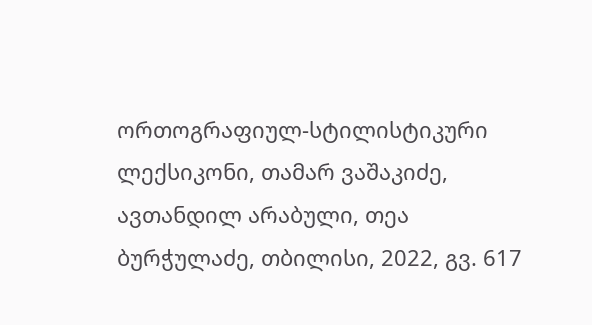ორთოგრაფიულ-სტილისტიკური ლექსიკონი, თამარ ვაშაკიძე, ავთანდილ არაბული, თეა ბურჭულაძე, თბილისი, 2022, გვ. 617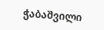ჭაბაშვილი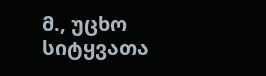მ., უცხო სიტყვათა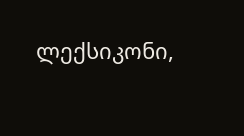ლექსიკონი,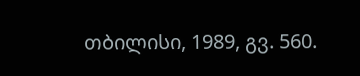თბილისი, 1989, გვ. 560.